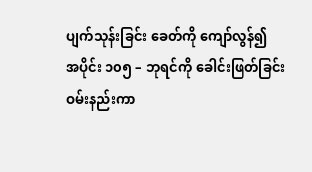ပျက်သုန်းခြင်း ခေတ်ကို ကျော်လွန်၍
အပိုင်း ၁၀၅ – ဘုရင်ကို ခေါင်းဖြတ်ခြင်း
ဝမ်းနည်းကာ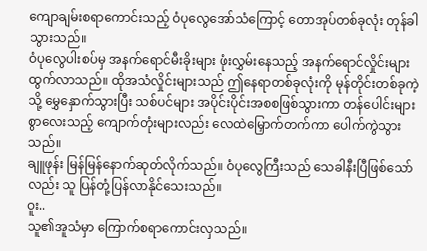ကျောချမ်းစရာကောင်းသည့် ဝံပုလွေအော်သံကြောင့် တောအုပ်တစ်ခုလုံး တုန်ခါသွားသည်။
ဝံပုလွေပါးစပ်မှ အနက်ရောင်မီးခိုးများ ဖုံးလွှမ်းနေသည့် အနက်ရောင်လှိုင်းများ ထွက်လာသည်။ ထိုအသံလှိုင်းများသည် ဤနေရာတစ်ခုလုံးကို မုန်တိုင်းတစ်ခုကဲ့သို့ မွှေနှောက်သွားပြီး သစ်ပင်များ အပိုင်းပိုင်းအစစဖြစ်သွားကာ တန်ပေါင်းများစွာလေးသည့် ကျောက်တုံးများလည်း လေထဲမြှောက်တက်ကာ ပေါက်ကွဲသွားသည်။
ချူဖုန်း မြန်မြန်နောက်ဆုတ်လိုက်သည်။ ဝံပုလွေကြီးသည် သေခါနီးပြီဖြစ်သော်လည်း သူ ပြန်တုံ့ပြန်လာနိုင်သေးသည်။
ဝူး..
သူ၏အူသံမှာ ကြောက်စရာကောင်းလှသည်။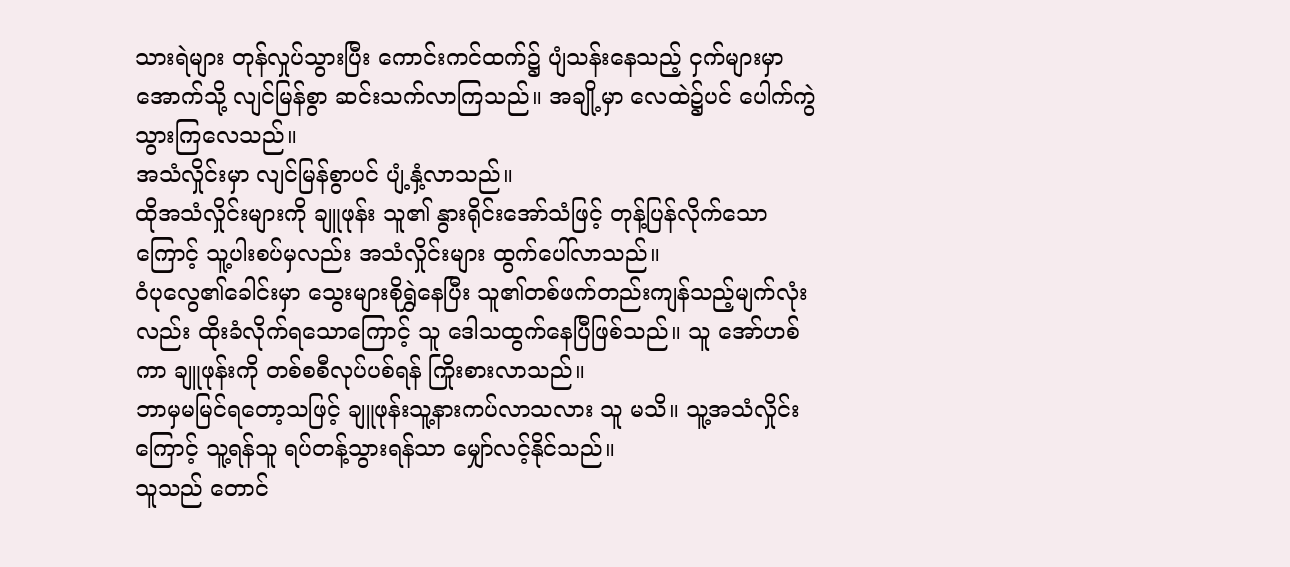သားရဲများ တုန်လှုပ်သွားပြီး ကောင်းကင်ထက်၌ ပျံသန်းနေသည့် ငှက်များမှာ အောက်သို့ လျင်မြန်စွာ ဆင်းသက်လာကြသည်။ အချို့မှာ လေထဲ၌ပင် ပေါက်ကွဲသွားကြလေသည်။
အသံလှိုင်းမှာ လျင်မြန်စွာပင် ပျံ့နှံ့လာသည်။
ထိုအသံလှိုင်းများကို ချူဖုန်း သူ၏ နွားရိုင်းအော်သံဖြင့် တုန့်ပြန်လိုက်သောကြောင့် သူ့ပါးစပ်မှလည်း အသံလှိုင်းများ ထွက်ပေါ်လာသည်။
ဝံပုလွေ၏ခေါင်းမှာ သွေးများစိုရွှဲနေပြီး သူ၏တစ်ဖက်တည်းကျန်သည့်မျက်လုံးလည်း ထိုးခံလိုက်ရသောကြောင့် သူ ဒေါသထွက်နေပြီဖြစ်သည်။ သူ အော်ဟစ်ကာ ချူဖုန်းကို တစ်စစီလုပ်ပစ်ရန် ကြိုးစားလာသည်။
ဘာမှမမြင်ရတော့သဖြင့် ချူဖုန်းသူ့နားကပ်လာသလား သူ မသိ။ သူ့အသံလှိုင်းကြောင့် သူ့ရန်သူ ရပ်တန့်သွားရန်သာ မျှော်လင့်နိုင်သည်။
သူသည် တောင်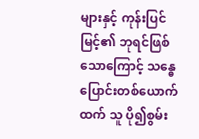များနှင့် ကုန်းပြင်မြင့်၏ ဘုရင်ဖြစ်သောကြောင့် သန္ဓေပြောင်းတစ်ယောက်ထက် သူ ပို၍စွမ်း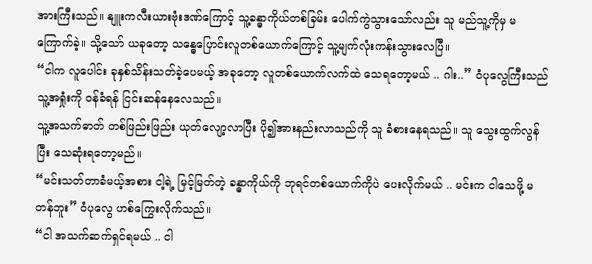အားကြီးသည်။ နျူးကလီးယားဗုံးဒဏ်ကြောင့် သူ့ခန္ဓာကိုယ်တစ်ခြမ်း ပေါက်ကွဲသွားသော်လည်း သူ မည်သူ့ကိုမှ မကြောက်ခဲ့။ သို့သော် ယခုတော့ သန္ဓေပြောင်းလူတစ်ယောက်ကြောင့် သူ့မျက်လုံးကန်းသွားလေပြီ။
“ငါက လူပေါင်း ခုနှစ်သိန်းသတ်ခဲ့ပေမယ့် အခုတော့ လူတစ်ယောက်လက်ထဲ သေရတော့မယ် .. ဂါး..” ဝံပုလွေကြီးသည် သူ့အရှုံးကို ဝန်ခံရန် ငြင်းဆန်နေလေသည်။
သူ့အသက်ဓာတ် တစ်ဖြည်းဖြည်း ယုတ်လျော့လာပြီး ပို၍အားနည်းလာသည်ကို သူ ခံစားနေရသည်။ သူ သွေးထွက်လွန်ပြီး သေဆုံးရတော့မည်။
“မင်းသတ်တာခံမယ့်အစား ငါ့ရဲ့ မြင့်မြတ်တဲ့ ခန္ဓာကိုယ်ကို ဘုရင်တစ်ယောက်ကိုပဲ ပေးလိုက်မယ် .. မင်းက ငါသေဖို့ မတန်ဘူး” ဝံပုလွေ ဟစ်ကြွေးလိုက်သည်။
“ငါ အသက်ဆက်ရှင်ရမယ် .. ငါ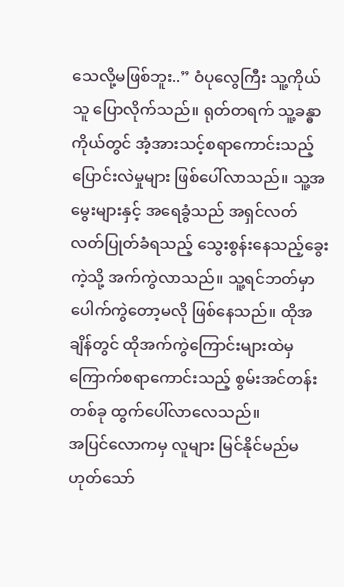သေလို့မဖြစ်ဘူး..” ဝံပုလွေကြီး သူ့ကိုယ်သူ ပြောလိုက်သည်။ ရုတ်တရက် သူ့ခန္ဓာကိုယ်တွင် အံ့အားသင့်စရာကောင်းသည့် ပြောင်းလဲမှုများ ဖြစ်ပေါ်လာသည်။ သူ့အမွေးများနှင့် အရေခွံသည် အရှင်လတ်လတ်ပြုတ်ခံရသည့် သွေးစွန်းနေသည့်ခွေးကဲ့သို့ အက်ကွဲလာသည်။ သူ့ရင်ဘတ်မှာ ပေါက်ကွဲတော့မလို ဖြစ်နေသည်။ ထိုအချိန်တွင် ထိုအက်ကွဲကြောင်းများထဲမှ ကြောက်စရာကောင်းသည့် စွမ်းအင်တန်းတစ်ခု ထွက်ပေါ်လာလေသည်။
အပြင်လောကမှ လူများ မြင်နိုင်မည်မဟုတ်သော်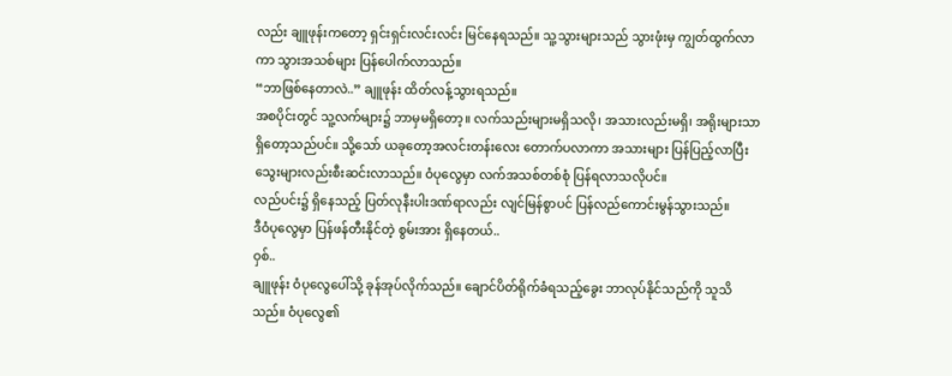လည်း ချူဖုန်းကတော့ ရှင်းရှင်းလင်းလင်း မြင်နေရသည်။ သူ့သွားများသည် သွားဖုံးမှ ကျွတ်ထွက်လာကာ သွားအသစ်များ ပြန်ပေါက်လာသည်။
“ဘာဖြစ်နေတာလဲ..” ချူဖုန်း ထိတ်လန့်သွားရသည်။
အစပိုင်းတွင် သူ့လက်များ၌ ဘာမှမရှိတော့။ လက်သည်းများမရှိသလို၊ အသားလည်းမရှိ၊ အရိုးများသာ ရှိတော့သည်ပင်။ သို့သော် ယခုတော့အလင်းတန်းလေး တောက်ပလာကာ အသားများ ပြန်ပြည့်လာပြီး သွေးများလည်းစီးဆင်းလာသည်။ ဝံပုလွေမှာ လက်အသစ်တစ်စုံ ပြန်ရလာသလိုပင်။
လည်ပင်း၌ ရှိနေသည့် ပြတ်လုနီးပါးဒဏ်ရာလည်း လျင်မြန်စွာပင် ပြန်လည်ကောင်းမွန်သွားသည်။
ဒီဝံပုလွေမှာ ပြန်ဖန်တီးနိုင်တဲ့ စွမ်းအား ရှိနေတယ်..
ဝှစ်..
ချူဖုန်း ဝံပုလွေပေါ်သို့ ခုန်အုပ်လိုက်သည်။ ချောင်ပိတ်ရိုက်ခံရသည့်ခွေး ဘာလုပ်နိုင်သည်ကို သူသိသည်။ ဝံပုလွေ၏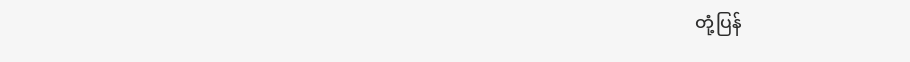တုံ့ပြန်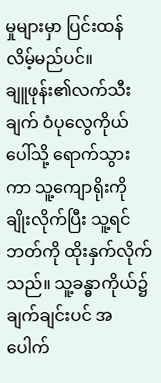မှုများမှာ ပြင်းထန်လိမ့်မည်ပင်။
ချူဖုန်း၏လက်သီးချက် ဝံပုလွေကိုယ်ပေါ်သို့ ရောက်သွားကာ သူ့ကျောရိုးကို ချိုးလိုက်ပြီး သူ့ရင်ဘတ်ကို ထိုးနှက်လိုက်သည်။ သူ့ခန္ဓာကိုယ်၌ ချက်ချင်းပင် အပေါက်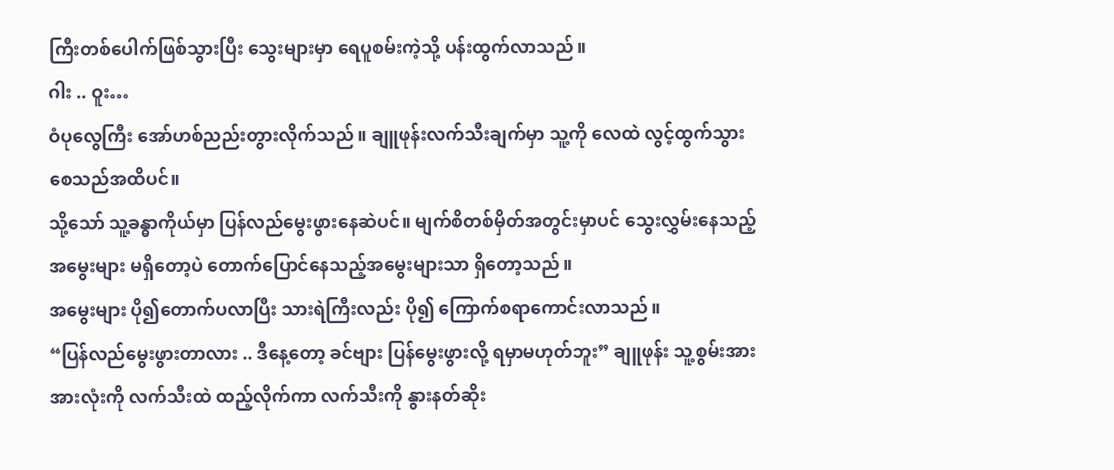ကြီးတစ်ပေါက်ဖြစ်သွားပြီး သွေးများမှာ ရေပူစမ်းကဲ့သို့ ပန်းထွက်လာသည်။
ဂါး .. ဝူး…
ဝံပုလွေကြီး အော်ဟစ်ညည်းတွားလိုက်သည်။ ချူဖုန်းလက်သီးချက်မှာ သူ့ကို လေထဲ လွင့်ထွက်သွားစေသည်အထိပင်။
သို့သော် သူ့ခန္ဓာကိုယ်မှာ ပြန်လည်မွေးဖွားနေဆဲပင်။ မျက်စိတစ်မှိတ်အတွင်းမှာပင် သွေးလွှမ်းနေသည့်အမွေးများ မရှိတော့ပဲ တောက်ပြောင်နေသည့်အမွေးများသာ ရှိတော့သည်။
အမွေးများ ပို၍တောက်ပလာပြီး သားရဲကြီးလည်း ပို၍ ကြောက်စရာကောင်းလာသည်။
“ပြန်လည်မွေးဖွားတာလား .. ဒီနေ့တော့ ခင်ဗျား ပြန်မွေးဖွားလို့ ရမှာမဟုတ်ဘူး” ချူဖုန်း သူ့စွမ်းအားအားလုံးကို လက်သီးထဲ ထည့်လိုက်ကာ လက်သီးကို နွားနတ်ဆိုး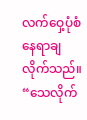လက်ဝှေ့ပုံစံ နေရာချလိုက်သည်။
“သေလိုက်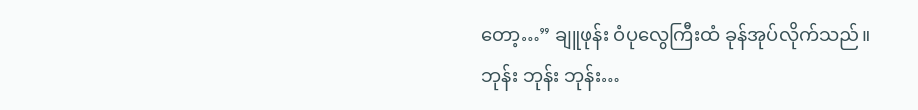တော့…” ချူဖုန်း ဝံပုလွေကြီးထံ ခုန်အုပ်လိုက်သည်။
ဘုန်း ဘုန်း ဘုန်း…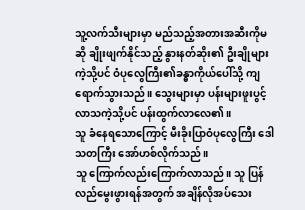သူ့လက်သီးများမှာ မည်သည့်အတားအဆီးကိုမဆို ချိုးဖျက်နိုင်သည့် နွားနတ်ဆိုး၏ ဦးချိုများကဲ့သို့ပင် ဝံပုလွေကြီး၏ခန္ဓာကိုယ်ပေါ်သို့ ကျရောက်သွားသည်။ သွေးများမှာ ပန်းများဖူးပွင့်လာသကဲ့သို့ပင် ပန်းထွက်လာလေ၏။
သူ ခံနေရသောကြောင့် မီးခိုးပြာဝံပုလွေကြီး ဒေါသတကြီး အော်ဟစ်လိုက်သည်။
သူ ကြောက်လည်းကြောက်လာသည်။ သူ ပြန်လည်မွေးဖွားရန်အတွက် အချိန်လိုအပ်သေး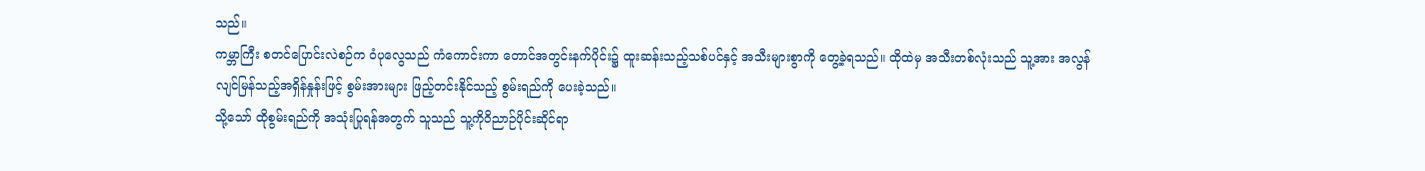သည်။
ကမ္ဘာကြီး စတင်ပြောင်းလဲစဉ်က ဝံပုလွေသည် ကံကောင်းကာ တောင်အတွင်းနက်ပိုင်း၌ ထူးဆန်းသည့်သစ်ပင်နှင့် အသီးများစွာကို တွေ့ခဲ့ရသည်။ ထိုထဲမှ အသီးတစ်လုံးသည် သူ့အား အလွန်လျင်မြန်သည့်အရှိန်နှုန်းဖြင့် စွမ်းအားများ ဖြည့်တင်းနိုင်သည့် စွမ်းရည်ကို ပေးခဲ့သည်။
သို့သော် ထိုစွမ်းရည်ကို အသုံးပြုရန်အတွက် သူသည် သူ့ကိုဝိညာဉ်ပိုင်းဆိုင်ရာ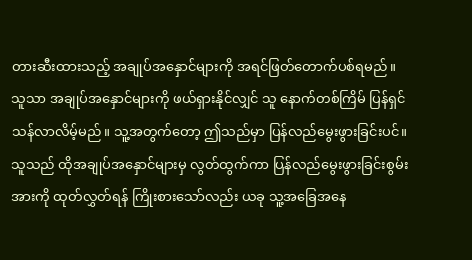တားဆီးထားသည့် အချုပ်အနှောင်များကို အရင်ဖြတ်တောက်ပစ်ရမည်။
သူသာ အချုပ်အနှောင်များကို ဖယ်ရှားနိုင်လျှင် သူ နောက်တစ်ကြိမ် ပြန်ရှင်သန်လာလိမ့်မည်။ သူ့အတွက်တော့ ဤသည်မှာ ပြန်လည်မွေးဖွားခြင်းပင်။
သူသည် ထိုအချုပ်အနှောင်များမှ လွတ်ထွက်ကာ ပြန်လည်မွေးဖွားခြင်းစွမ်းအားကို ထုတ်လွှတ်ရန် ကြိုးစားသော်လည်း ယခု သူ့အခြေအနေ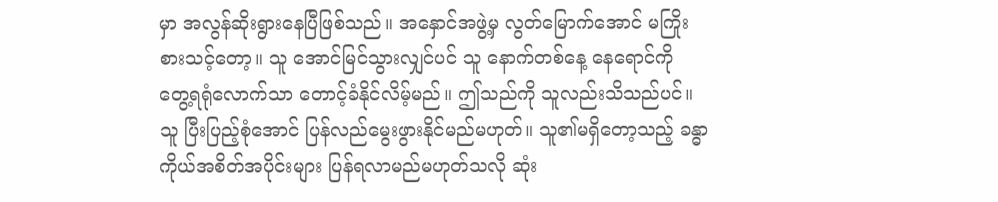မှာ အလွန်ဆိုးရွားနေပြီဖြစ်သည်။ အနှောင်အဖွဲ့မှ လွတ်မြောက်အောင် မကြိုးစားသင့်တော့။ သူ အောင်မြင်သွားလျှင်ပင် သူ နောက်တစ်နေ့ နေရောင်ကို တွေ့ရရုံလောက်သာ တောင့်ခံနိုင်လိမ့်မည်။ ဤသည်ကို သူလည်းသိသည်ပင်။
သူ ပြီးပြည့်စုံအောင် ပြန်လည်မွေးဖွားနိုင်မည်မဟုတ်။ သူ၏မရှိတော့သည့် ခန္ဓာကိုယ်အစိတ်အပိုင်းများ ပြန်ရလာမည်မဟုတ်သလို ဆုံး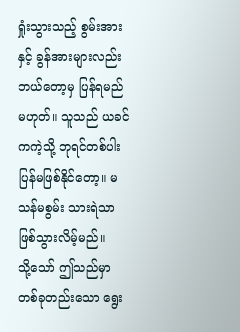ရှုံးသွားသည့် စွမ်းအားနှင့် ခွန်အားများလည်း ဘယ်တော့မှ ပြန်ရမည်မဟုတ်။ သူသည် ယခင်ကကဲ့သို့ ဘုရင်တစ်ပါး ပြန်မဖြစ်နိုင်တော့။ မသန်မစွမ်း သားရဲသာ ဖြစ်သွားလိမ့်မည်။
သို့သော် ဤသည်မှာ တစ်ခုတည်းသော ရွေး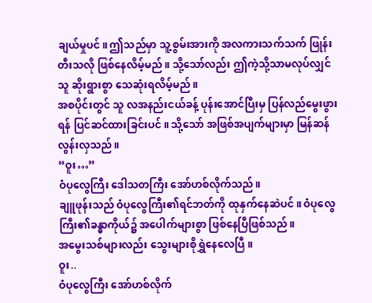ချယ်မှုပင်။ ဤသည်မှာ သူ့စွမ်းအားကို အလကားသက်သက် ဖြုန်းတီးသလို ဖြစ်နေလိမ့်မည်။ သို့သော်လည်း ဤကဲ့သို့သာမလုပ်လျှင် သူ ဆိုးရွားစွာ သေဆုံးရလိမ့်မည်။
အစပိုင်းတွင် သူ လအနည်းငယ်ခန့် ပုန်းအောင်ပြီးမှ ပြန်လည်မွေးဖွားရန် ပြင်ဆင်ထားခြင်းပင်။ သို့သော် အဖြစ်အပျက်များမှာ မြန်ဆန်လွန်းလှသည်။
“ဝူး…”
ဝံပုလွေကြီး ဒေါသတကြီး အော်ဟစ်လိုက်သည်။
ချူဖုန်းသည် ဝံပုလွေကြီး၏ရင်ဘတ်ကို ထုနှက်နေဆဲပင်။ ဝံပုလွေကြီး၏ခန္ဓာကိုယ်၌ အပေါက်များစွာ ဖြစ်နေပြီဖြစ်သည်။
အမွေးသစ်များလည်း သွေးများစိုရွှဲနေလေပြီ။
ဝူး..
ဝံပုလွေကြီး အော်ဟစ်လိုက်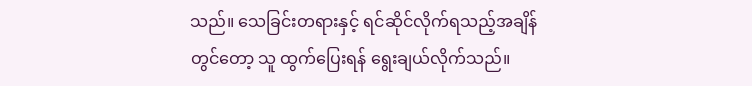သည်။ သေခြင်းတရားနှင့် ရင်ဆိုင်လိုက်ရသည့်အချိန်တွင်တော့ သူ ထွက်ပြေးရန် ရွေးချယ်လိုက်သည်။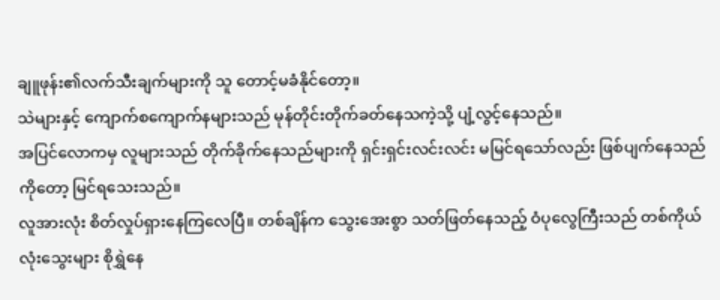ချူဖုန်း၏လက်သီးချက်များကို သူ တောင့်မခံနိုင်တော့။
သဲများနှင့် ကျောက်စကျောက်နများသည် မုန်တိုင်းတိုက်ခတ်နေသကဲ့သို့ ပျံ့လွင့်နေသည်။
အပြင်လောကမှ လူများသည် တိုက်ခိုက်နေသည်များကို ရှင်းရှင်းလင်းလင်း မမြင်ရသော်လည်း ဖြစ်ပျက်နေသည်ကိုတော့ မြင်ရသေးသည်။
လူအားလုံး စိတ်လှုပ်ရှားနေကြလေပြီ။ တစ်ချိန်က သွေးအေးစွာ သတ်ဖြတ်နေသည့် ဝံပုလွေကြီးသည် တစ်ကိုယ်လုံးသွေးများ စိုရွှဲနေ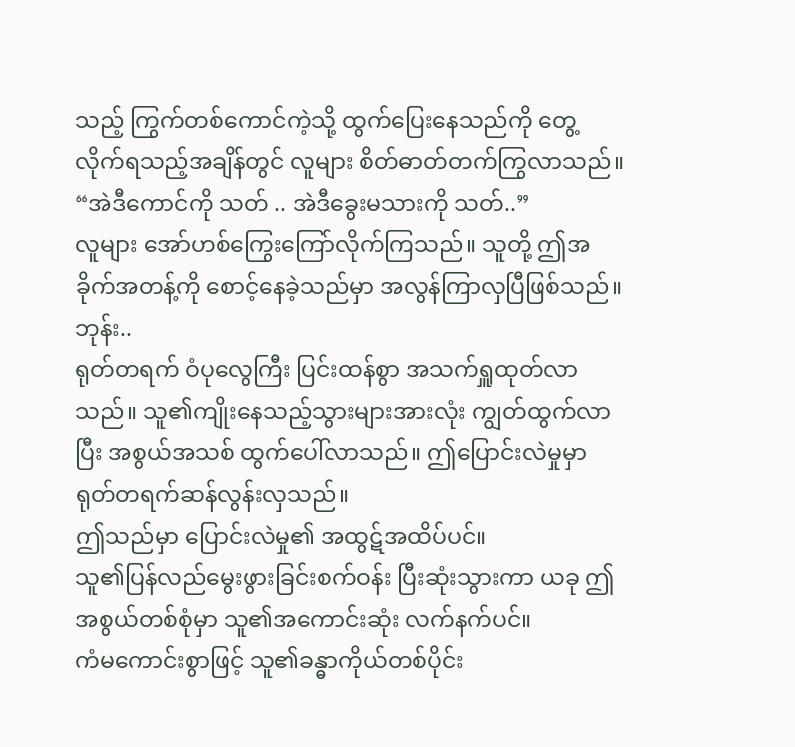သည့် ကြွက်တစ်ကောင်ကဲ့သို့ ထွက်ပြေးနေသည်ကို တွေ့လိုက်ရသည့်အချိန်တွင် လူများ စိတ်ဓာတ်တက်ကြွလာသည်။
“အဲဒီကောင်ကို သတ် .. အဲဒီခွေးမသားကို သတ်..”
လူများ အော်ဟစ်ကြွေးကြော်လိုက်ကြသည်။ သူတို့ ဤအခိုက်အတန့်ကို စောင့်နေခဲ့သည်မှာ အလွန်ကြာလှပြီဖြစ်သည်။
ဘုန်း..
ရုတ်တရက် ဝံပုလွေကြီး ပြင်းထန်စွာ အသက်ရှူထုတ်လာသည်။ သူ၏ကျိုးနေသည့်သွားများအားလုံး ကျွတ်ထွက်လာပြီး အစွယ်အသစ် ထွက်ပေါ်လာသည်။ ဤပြောင်းလဲမှုမှာ ရုတ်တရက်ဆန်လွန်းလှသည်။
ဤသည်မှာ ပြောင်းလဲမှု၏ အထွဋ်အထိပ်ပင်။
သူ၏ပြန်လည်မွေးဖွားခြင်းစက်ဝန်း ပြီးဆုံးသွားကာ ယခု ဤအစွယ်တစ်စုံမှာ သူ၏အကောင်းဆုံး လက်နက်ပင်။
ကံမကောင်းစွာဖြင့် သူ၏ခန္ဓာကိုယ်တစ်ပိုင်း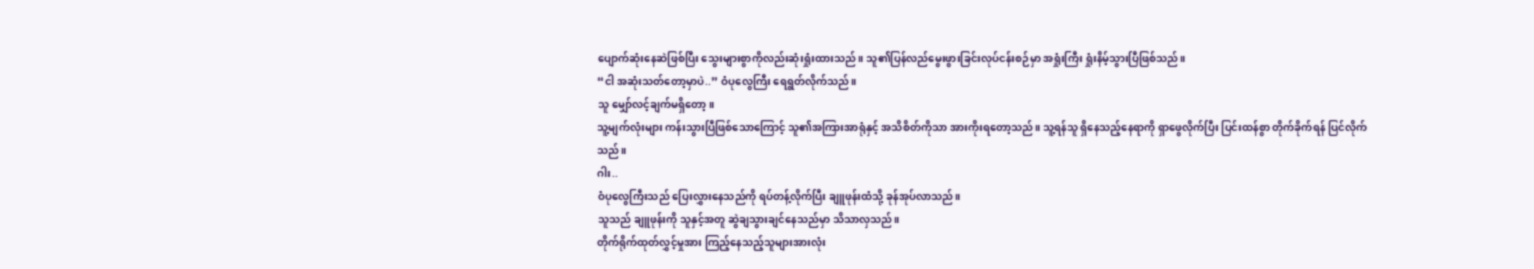ပျောက်ဆုံးနေဆဲဖြစ်ပြီး သွေးများစွာကိုလည်းဆုံးရှုံးထားသည်။ သူ၏ပြန်လည်မွေးဖွားခြင်းလုပ်ငန်းစဉ်မှာ အရှုံးကြီး ရှုံးနိမ့်သွားပြီဖြစ်သည်။
“ငါ အဆုံးသတ်တော့မှာပဲ..” ဝံပုလွေကြီး ရေရွတ်လိုက်သည်။
သူ မျှော်လင့်ချက်မရှိတော့။
သူ့မျက်လုံးများ ကန်းသွားပြီဖြစ်သောကြောင့် သူ၏အကြားအာရုံနှင့် အသိစိတ်ကိုသာ အားကိုးရတော့သည်။ သူ့ရန်သူ ရှိနေသည့်နေရာကို ရှာဖွေလိုက်ပြီး ပြင်းထန်စွာ တိုက်ခိုက်ရန် ပြင်လိုက်သည်။
ဂါး..
ဝံပုလွေကြီးသည် ပြေးလွှားနေသည်ကို ရပ်တန့်လိုက်ပြီး ချူဖုန်းထံသို့ ခုန်အုပ်လာသည်။
သူသည် ချူဖုန်းကို သူနှင့်အတူ ဆွဲချသွားချင်နေသည်မှာ သိသာလှသည်။
တိုက်ရိုက်ထုတ်လွှင့်မှုအား ကြည့်နေသည့်သူများအားလုံး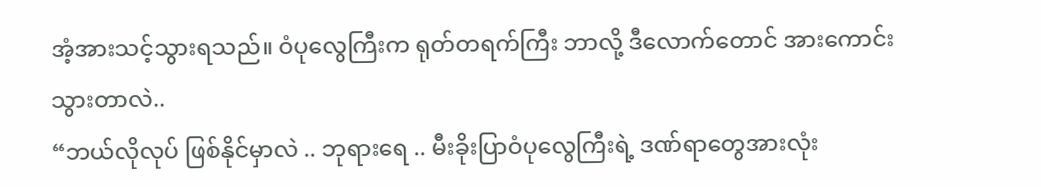အံ့အားသင့်သွားရသည်။ ဝံပုလွေကြီးက ရုတ်တရက်ကြီး ဘာလို့ ဒီလောက်တောင် အားကောင်းသွားတာလဲ..
“ဘယ်လိုလုပ် ဖြစ်နိုင်မှာလဲ .. ဘုရားရေ .. မီးခိုးပြာဝံပုလွေကြီးရဲ့ ဒဏ်ရာတွေအားလုံး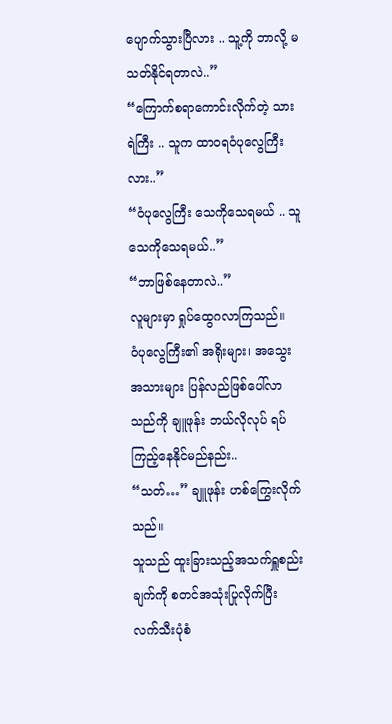ပျောက်သွားပြီလား .. သူ့ကို ဘာလို့ မသတ်နိုင်ရတာလဲ..”
“ကြောက်စရာကောင်းလိုက်တဲ့ သားရဲကြီး .. သူက ထာဝရဝံပုလွေကြီးလား..”
“ဝံပုလွေကြီး သေကိုသေရမယ် .. သူ သေကိုသေရမယ်..”
“ဘာဖြစ်နေတာလဲ..”
လူများမှာ ရှုပ်ထွေဂလာကြသည်။
ဝံပုလွေကြီး၏ အရိုးများ၊ အသွေးအသားများ ပြန်လည်ဖြစ်ပေါ်လာသည်ကို ချူဖုန်း ဘယ်လိုလုပ် ရပ်ကြည့်နေနိုင်မည်နည်း..
“သတ်…” ချူဖုန်း ဟစ်ကြွေးလိုက်သည်။
သူသည် ထူးခြားသည့်အသက်ရှူစည်းချက်ကို စတင်အသုံးပြုလိုက်ပြီး လက်သီးပုံစံ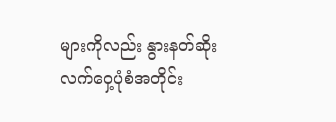များကိုလည်း နွားနတ်ဆိုးလက်ဝှေ့ပုံစံအတိုင်း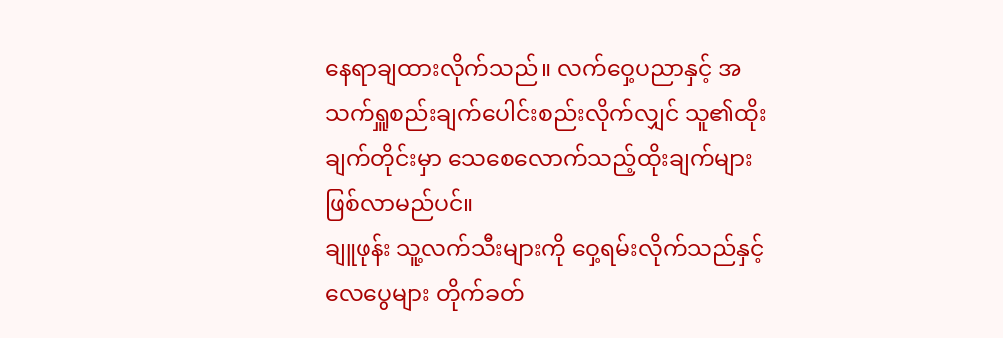နေရာချထားလိုက်သည်။ လက်ဝှေ့ပညာနှင့် အသက်ရှူစည်းချက်ပေါင်းစည်းလိုက်လျှင် သူ၏ထိုးချက်တိုင်းမှာ သေစေလောက်သည့်ထိုးချက်များ ဖြစ်လာမည်ပင်။
ချူဖုန်း သူ့လက်သီးများကို ဝှေ့ရမ်းလိုက်သည်နှင့် လေပွေများ တိုက်ခတ်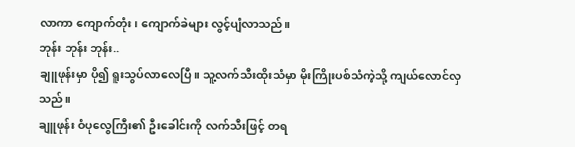လာကာ ကျောက်တုံး၊ ကျောက်ခဲများ လွင့်ပျံလာသည်။
ဘုန်း ဘုန်း ဘုန်း..
ချူဖုန်းမှာ ပို၍ ရူးသွပ်လာလေပြီ။ သူ့လက်သီးထိုးသံမှာ မိုးကြိုးပစ်သံကဲ့သို့ ကျယ်လောင်လှသည်။
ချူဖုန်း ဝံပုလွေကြီး၏ ဦးခေါင်းကို လက်သီးဖြင့် တရ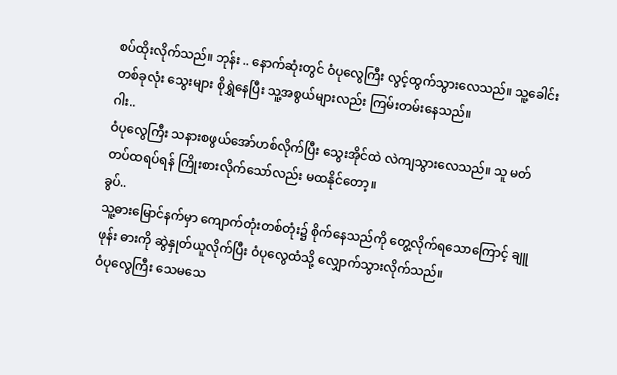စပ်ထိုးလိုက်သည်။ ဘုန်း .. နောက်ဆုံးတွင် ဝံပုလွေကြီး လွင့်ထွက်သွားလေသည်။ သူ့ခေါင်းတစ်ခုလုံး သွေးများ စိုရွှဲနေပြီး သူ့အစွယ်များလည်း ကြမ်းတမ်းနေသည်။
ဂါး..
ဝံပုလွေကြီး သနားစဖွယ်အော်ဟစ်လိုက်ပြီး သွေးအိုင်ထဲ လဲကျသွားလေသည်။ သူ မတ်တပ်ထရပ်ရန် ကြိုးစားလိုက်သော်လည်း မထနိုင်တော့။
ခွပ်..
သူ့ဓားမြောင်နက်မှာ ကျောက်တုံးတစ်တုံး၌ စိုက်နေသည်ကို တွေ့လိုက်ရသောကြောင့် ချူဖုန်း ဓားကို ဆွဲနှုတ်ယူလိုက်ပြီး ဝံပုလွေထံသို့ လျှောက်သွားလိုက်သည်။
ဝံပုလွေကြီး သေမသေ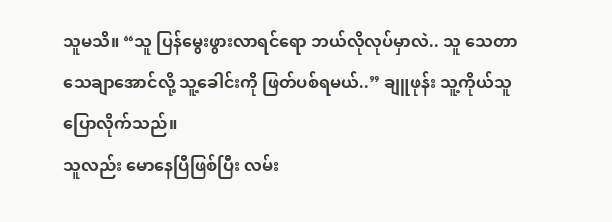သူမသိ။ “သူ ပြန်မွေးဖွားလာရင်ရော ဘယ်လိုလုပ်မှာလဲ.. သူ သေတာသေချာအောင်လို့ သူ့ခေါင်းကို ဖြတ်ပစ်ရမယ်..” ချူဖုန်း သူ့ကိုယ်သူ ပြောလိုက်သည်။
သူလည်း မောနေပြီဖြစ်ပြီး လမ်း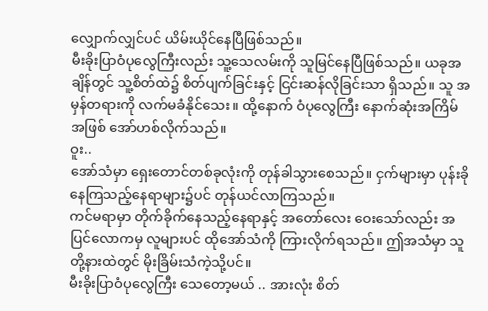လျှောက်လျှင်ပင် ယိမ်းယိုင်နေပြီဖြစ်သည်။
မီးခိုးပြာဝံပုလွေကြီးလည်း သူ့သေလမ်းကို သူမြင်နေပြီဖြစ်သည်။ ယခုအချိန်တွင် သူ့စိတ်ထဲ၌ စိတ်ပျက်ခြင်းနှင့် ငြင်းဆန်လိုခြင်းသာ ရှိသည်။ သူ အမှန်တရားကို လက်မခံနိုင်သေး။ ထို့နောက် ဝံပုလွေကြီး နောက်ဆုံးအကြိမ်အဖြစ် အော်ဟစ်လိုက်သည်။
ဝူး..
အော်သံမှာ ရှေးတောင်တစ်ခုလုံးကို တုန်ခါသွားစေသည်။ ငှက်များမှာ ပုန်းခိုနေကြသည့်နေရာများ၌ပင် တုန်ယင်လာကြသည်။
ကင်မရာမှာ တိုက်ခိုက်နေသည့်နေရာနှင့် အတော်လေး ဝေးသော်လည်း အပြင်လောကမှ လူများပင် ထိုအော်သံကို ကြားလိုက်ရသည်။ ဤအသံမှာ သူတို့နားထဲတွင် မိုးခြိမ်းသံကဲ့သို့ပင်။
မီးခိုးပြာဝံပုလွေကြီး သေတော့မယ် .. အားလုံး စိတ်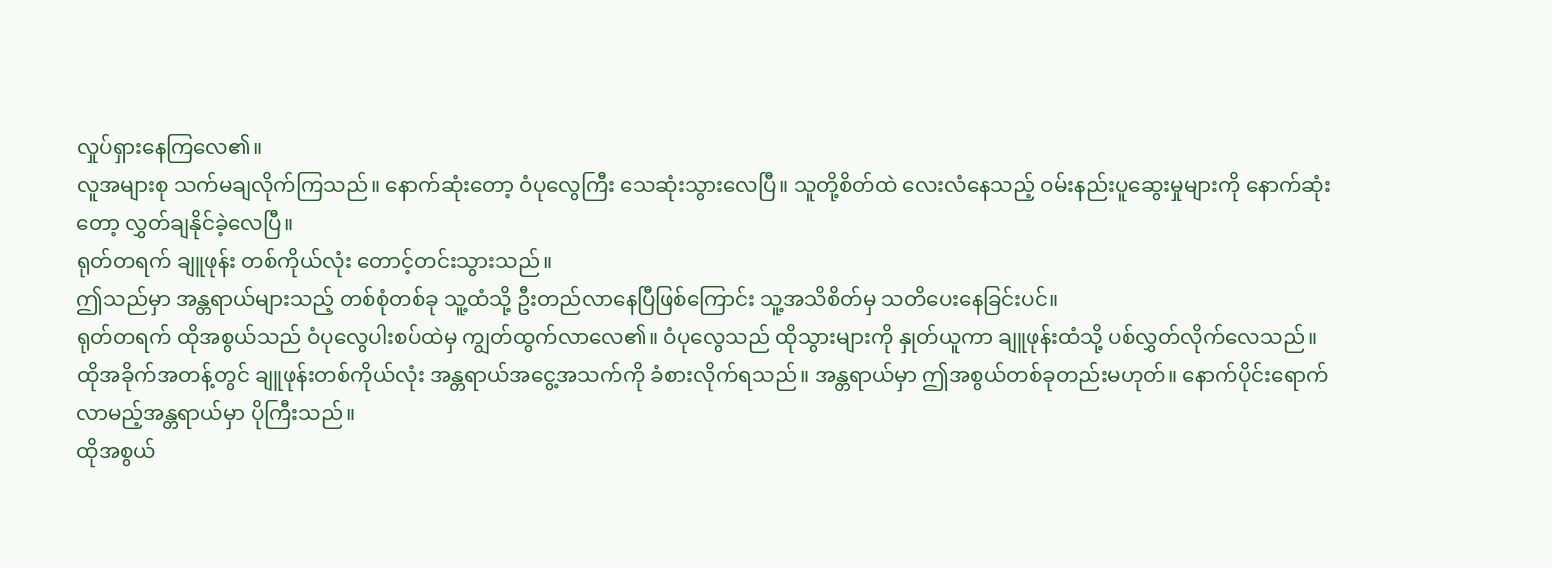လှုပ်ရှားနေကြလေ၏။
လူအများစု သက်မချလိုက်ကြသည်။ နောက်ဆုံးတော့ ဝံပုလွေကြီး သေဆုံးသွားလေပြီ။ သူတို့စိတ်ထဲ လေးလံနေသည့် ဝမ်းနည်းပူဆွေးမှုများကို နောက်ဆုံးတော့ လွှတ်ချနိုင်ခဲ့လေပြီ။
ရုတ်တရက် ချူဖုန်း တစ်ကိုယ်လုံး တောင့်တင်းသွားသည်။
ဤသည်မှာ အန္တရာယ်များသည့် တစ်စုံတစ်ခု သူ့ထံသို့ ဦးတည်လာနေပြီဖြစ်ကြောင်း သူ့အသိစိတ်မှ သတိပေးနေခြင်းပင်။
ရုတ်တရက် ထိုအစွယ်သည် ဝံပုလွေပါးစပ်ထဲမှ ကျွတ်ထွက်လာလေ၏။ ဝံပုလွေသည် ထိုသွားများကို နှုတ်ယူကာ ချူဖုန်းထံသို့ ပစ်လွှတ်လိုက်လေသည်။
ထိုအခိုက်အတန့်တွင် ချူဖုန်းတစ်ကိုယ်လုံး အန္တရာယ်အငွေ့အသက်ကို ခံစားလိုက်ရသည်။ အန္တရာယ်မှာ ဤအစွယ်တစ်ခုတည်းမဟုတ်။ နောက်ပိုင်းရောက်လာမည့်အန္တရာယ်မှာ ပိုကြီးသည်။
ထိုအစွယ်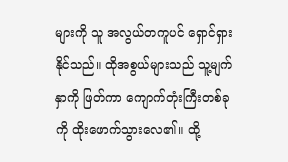များကို သူ အလွယ်တကူပင် ရှောင်ရှားနိုင်သည်။ ထိုအစွယ်များသည် သူ့မျက်နှာကို ဖြတ်ကာ ကျောက်တုံးကြီးတစ်ခုကို ထိုးဖောက်သွားလေ၏။ ထို့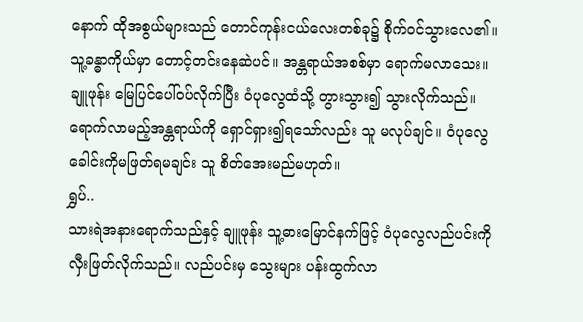နောက် ထိုအစွယ်များသည် တောင်ကုန်းငယ်လေးတစ်ခု၌ စိုက်ဝင်သွားလေ၏။
သူ့ခန္ဓာကိုယ်မှာ တောင့်တင်းနေဆဲပင်။ အန္တရာယ်အစစ်မှာ ရောက်မလာသေး။
ချူဖုန်း မြေပြင်ပေါ်ဝပ်လိုက်ပြီး ဝံပုလွေထံသို့ တွားသွား၍ သွားလိုက်သည်။ ရောက်လာမည့်အန္တရာယ်ကို ရှောင်ရှား၍ရသော်လည်း သူ မလုပ်ချင်။ ဝံပုလွေခေါင်းကိုမဖြတ်ရမချင်း သူ စိတ်အေးမည်မဟုတ်။
ရွှပ်..
သားရဲအနားရောက်သည်နှင့် ချူဖုန်း သူ့ဓားမြောင်နက်ဖြင့် ဝံပုလွေလည်ပင်းကို လှီးဖြတ်လိုက်သည်။ လည်ပင်းမှ သွေးများ ပန်းထွက်လာ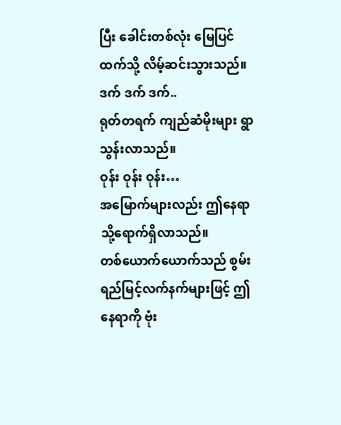ပြီး ခေါင်းတစ်လုံး မြေပြင်ထက်သို့ လိမ့်ဆင်းသွားသည်။
ဒက် ဒက် ဒက်..
ရုတ်တရက် ကျည်ဆံမိုးများ ရွာသွန်းလာသည်။
ဝုန်း ဝုန်း ဝုန်း…
အမြောက်များလည်း ဤနေရာသို့ရောက်ရှိလာသည်။
တစ်ယောက်ယောက်သည် စွမ်းရည်မြင့်လက်နက်များဖြင့် ဤနေရာကို ဗုံး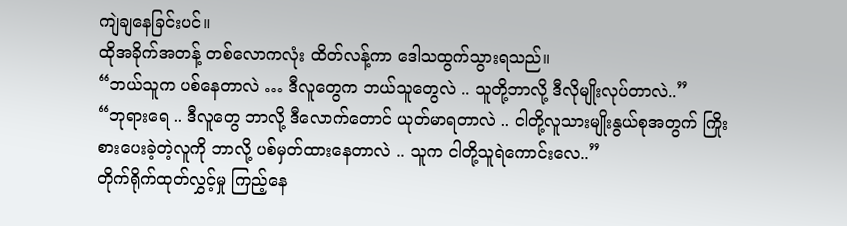ကျဲချနေခြင်းပင်။
ထိုအခိုက်အတန့် တစ်လောကလုံး ထိတ်လန့်ကာ ဒေါသထွက်သွားရသည်။
“ဘယ်သူက ပစ်နေတာလဲ … ဒီလူတွေက ဘယ်သူတွေလဲ .. သူတို့ဘာလို့ ဒီလိုမျိုးလုပ်တာလဲ..”
“ဘုရားရေ .. ဒီလူတွေ ဘာလို့ ဒီလောက်တောင် ယုတ်မာရတာလဲ .. ငါတို့လူသားမျိုးနွယ်စုအတွက် ကြိုးစားပေးခဲ့တဲ့လူကို ဘာလို့ ပစ်မှတ်ထားနေတာလဲ .. သူက ငါတို့သူရဲကောင်းလေ..”
တိုက်ရိုက်ထုတ်လွှင့်မှု ကြည့်နေ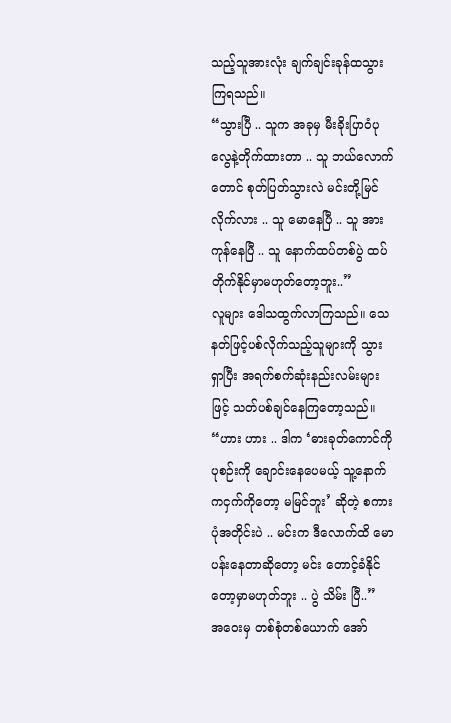သည့်သူအားလုံး ချက်ချင်းခုန်ထသွားကြရသည်။
“သွားပြီ .. သူက အခုမှ မီးခိုးပြာဝံပုလွေနဲ့တိုက်ထားတာ .. သူ ဘယ်လောက်တောင် စုတ်ပြတ်သွားလဲ မင်းတို့မြင်လိုက်လား .. သူ မောနေပြီ .. သူ အားကုန်နေပြီ .. သူ နောက်ထပ်တစ်ပွဲ ထပ်တိုက်နိုင်မှာမဟုတ်တော့ဘူး..”
လူများ ဒေါသထွက်လာကြသည်။ သေနတ်ဖြင့်ပစ်လိုက်သည့်သူများကို သွားရှာပြီး အရက်စက်ဆုံးနည်းလမ်းများဖြင့် သတ်ပစ်ချင်နေကြတော့သည်။
“ဟား ဟား .. ဒါက ‘ဓားခုတ်ကောင်ကို ပုစဉ်းကို ချောင်းနေပေမယ့် သူ့နောက်ကငှက်ကိုတော့ မမြင်ဘူး’ ဆိုတဲ့ စကားပုံအတိုင်းပဲ .. မင်းက ဒီလောက်ထိ မောပန်းနေတာဆိုတော့ မင်း တောင့်ခံနိုင်တော့မှာမဟုတ်ဘူး .. ပွဲ သိမ်း ပြီ..”
အဝေးမှ တစ်စုံတစ်ယောက် အော်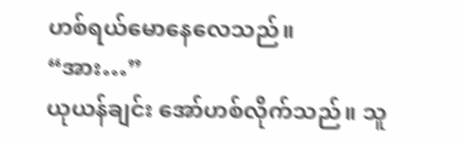ဟစ်ရယ်မောနေလေသည်။
“အား…”
ယုယန်ချင်း အော်ဟစ်လိုက်သည်။ သူ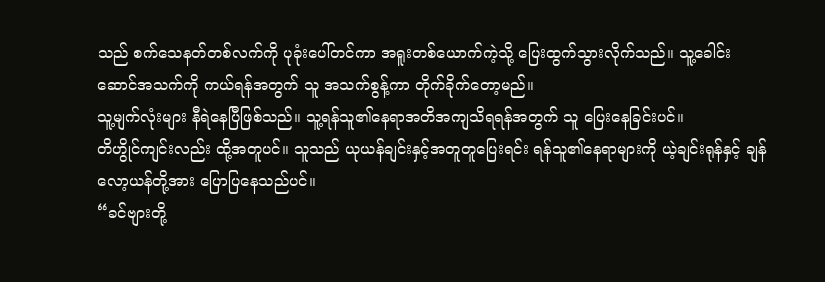သည် စက်သေနတ်တစ်လက်ကို ပုခုံးပေါ်တင်ကာ အရူးတစ်ယောက်ကဲ့သို့ ပြေးထွက်သွားလိုက်သည်။ သူ့ခေါင်းဆောင်အသက်ကို ကယ်ရန်အတွက် သူ အသက်စွန့်ကာ တိုက်ခိုက်တော့မည်။
သူ့မျက်လုံးများ နီရဲနေပြီဖြစ်သည်။ သူ့ရန်သူ၏နေရာအတိအကျသိရရန်အတွက် သူ ပြေးနေခြင်းပင်။
တိဟွိုင်ကျင်းလည်း ထို့အတူပင်။ သူသည် ယုယန်ချင်းနှင့်အတူတူပြေးရင်း ရန်သူ၏နေရာများကို ယဲ့ချင်းရုန်နှင့် ချန်လော့ယန်တို့အား ပြောပြနေသည်ပင်။
“ခင်ဗျားတို့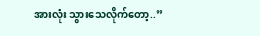အားလုံး သွားသေလိုက်တော့..”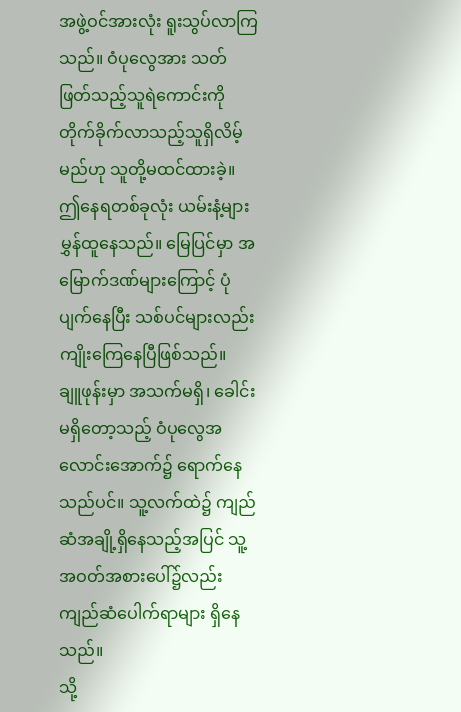အဖွဲ့ဝင်အားလုံး ရူးသွပ်လာကြသည်။ ဝံပုလွေအား သတ်ဖြတ်သည့်သူရဲကောင်းကို တိုက်ခိုက်လာသည့်သူရှိလိမ့်မည်ဟု သူတို့မထင်ထားခဲ့။
ဤနေရတစ်ခုလုံး ယမ်းနံ့များ မွှန်ထူနေသည်။ မြေပြင်မှာ အမြောက်ဒဏ်များကြောင့် ပုံပျက်နေပြီး သစ်ပင်များလည်း ကျိုးကြေနေပြီဖြစ်သည်။
ချူဖုန်းမှာ အသက်မရှိ၊ ခေါင်းမရှိတော့သည့် ဝံပုလွေအလောင်းအောက်၌ ရောက်နေသည်ပင်။ သူ့လက်ထဲ၌ ကျည်ဆံအချို့ရှိနေသည့်အပြင် သူ့အဝတ်အစားပေါ်၌လည်းကျည်ဆံပေါက်ရာများ ရှိနေသည်။
သို့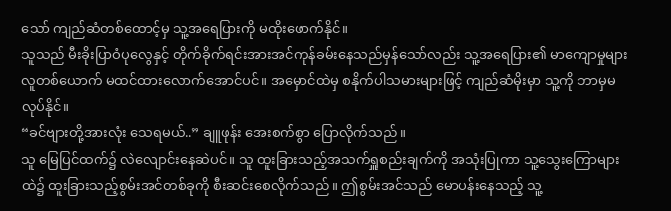သော် ကျည်ဆံတစ်ထောင့်မှ သူ့အရေပြားကို မထိုးဖောက်နိုင်။
သူသည် မီးခိုးပြာဝံပုလွေနှင့် တိုက်ခိုက်ရင်းအားအင်ကုန်ခမ်းနေသည်မှန်သော်လည်း သူ့အရေပြား၏ မာကျောမှုများ လူတစ်ယောက် မထင်ထားလောက်အောင်ပင်။ အမှောင်ထဲမှ စနိုက်ပါသမားများဖြင့် ကျည်ဆံမိုးမှာ သူ့ကို ဘာမှမလုပ်နိုင်။
“ခင်ဗျားတို့အားလုံး သေရမယ်..” ချူဖုန်း အေးစက်စွာ ပြောလိုက်သည်။
သူ မြေပြင်ထက်၌ လဲလျောင်းနေဆဲပင်။ သူ ထူးခြားသည့်အသက်ရှူစည်းချက်ကို အသုံးပြုကာ သူ့သွေးကြောများထဲ၌ ထူးခြားသည့်စွမ်းအင်တစ်ခုကို စီးဆင်းစေလိုက်သည်။ ဤစွမ်းအင်သည် မောပန်းနေသည့် သူ့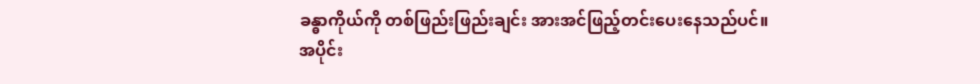ခန္ဓာကိုယ်ကို တစ်ဖြည်းဖြည်းချင်း အားအင်ဖြည့်တင်းပေးနေသည်ပင်။
အပိုင်း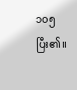၁၀၅ ပြီး၏။